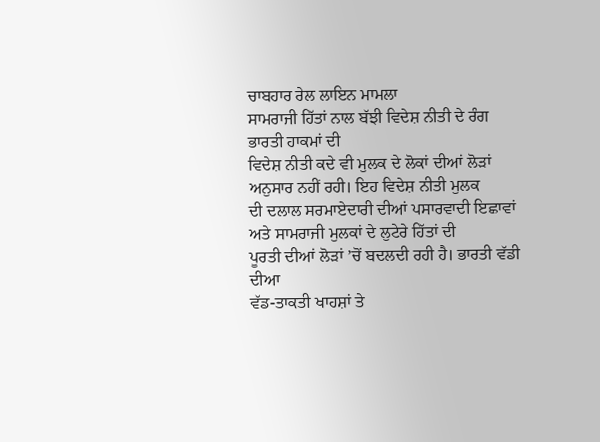ਚਾਬਹਾਰ ਰੇਲ ਲਾਇਨ ਮਾਮਲਾ
ਸਾਮਰਾਜੀ ਹਿੱਤਾਂ ਨਾਲ ਬੱਝੀ ਵਿਦੇਸ਼ ਨੀਤੀ ਦੇ ਰੰਗ
ਭਾਰਤੀ ਹਾਕਮਾਂ ਦੀ
ਵਿਦੇਸ਼ ਨੀਤੀ ਕਦੇ ਵੀ ਮੁਲਕ ਦੇ ਲੋਕਾਂ ਦੀਆਂ ਲੋੜਾਂ ਅਨੁਸਾਰ ਨਹੀਂ ਰਹੀ। ਇਹ ਵਿਦੇਸ਼ ਨੀਤੀ ਮੁਲਕ
ਦੀ ਦਲਾਲ ਸਰਮਾਏਦਾਰੀ ਦੀਆਂ ਪਸਾਰਵਾਦੀ ਇਛਾਵਾਂ ਅਤੇ ਸਾਮਰਾਜੀ ਮੁਲਕਾਂ ਦੇ ਲੁਟੇਰੇ ਹਿੱਤਾਂ ਦੀ
ਪੂਰਤੀ ਦੀਆਂ ਲੋੜਾਂ ’ਚੋਂ ਬਦਲਦੀ ਰਹੀ ਹੈ। ਭਾਰਤੀ ਵੱਡੀ ਦੀਆ
ਵੱਡ-ਤਾਕਤੀ ਖਾਹਸ਼ਾਂ ਤੇ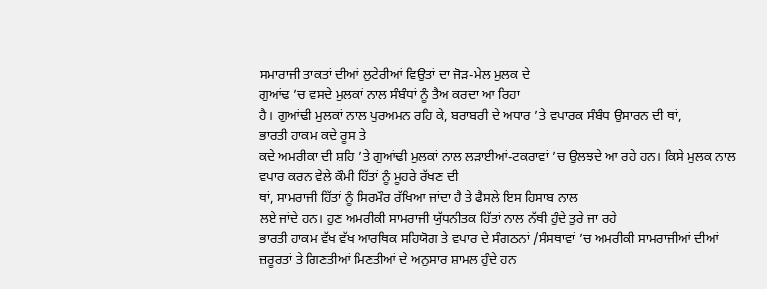ਸਮਾਰਾਜੀ ਤਾਕਤਾਂ ਦੀਆਂ ਲੁਟੇਰੀਆਂ ਵਿਉਤਾਂ ਦਾ ਜੋੜ-ਮੇਲ ਮੁਲਕ ਦੇ
ਗੁਆਂਢ ’ਚ ਵਸਦੇ ਮੁਲਕਾਂ ਨਾਲ ਸੰਬੰਧਾਂ ਨੂੰ ਤੈਅ ਕਰਦਾ ਆ ਰਿਹਾ
ਹੈ। ਗੁਆਂਢੀ ਮੁਲਕਾਂ ਨਾਲ ਪੁਰਅਮਨ ਰਹਿ ਕੇ, ਬਰਾਬਰੀ ਦੇ ਅਧਾਰ ’ਤੇ ਵਪਾਰਕ ਸੰਬੰਧ ਉਸਾਰਨ ਦੀ ਥਾਂ,
ਭਾਰਤੀ ਹਾਕਮ ਕਦੇ ਰੂਸ ਤੇ
ਕਦੇ ਅਮਰੀਕਾ ਦੀ ਸ਼ਹਿ ’ਤੇ ਗੁਆਂਢੀ ਮੁਲਕਾਂ ਨਾਲ ਲੜਾਈਆਂ-ਟਕਰਾਵਾਂ ’ਚ ਉਲਝਦੇ ਆ ਰਹੇ ਹਨ। ਕਿਸੇ ਮੁਲਕ ਨਾਲ ਵਪਾਰ ਕਰਨ ਵੇਲੇ ਕੌਮੀ ਹਿੱਤਾਂ ਨੂੰ ਮੂਹਰੇ ਰੱਖਣ ਦੀ
ਥਾਂ, ਸਾਮਰਾਜੀ ਹਿੱਤਾਂ ਨੂੰ ਸਿਰਮੌਰ ਰੱਖਿਆ ਜਾਂਦਾ ਹੈ ਤੇ ਫੈਸਲੇ ਇਸ ਹਿਸਾਬ ਨਾਲ
ਲਏ ਜਾਂਦੇ ਹਨ। ਹੁਣ ਅਮਰੀਕੀ ਸਾਮਰਾਜੀ ਯੁੱਧਨੀਤਕ ਹਿੱਤਾਂ ਨਾਲ ਨੱਥੀ ਹੁੰਦੇ ਤੁਰੇ ਜਾ ਰਹੇ
ਭਾਰਤੀ ਹਾਕਮ ਵੱਖ ਵੱਖ ਆਰਥਿਕ ਸਹਿਯੋਗ ਤੇ ਵਪਾਰ ਦੇ ਸੰਗਠਨਾਂ /ਸੰਸਥਾਵਾਂ ’ਚ ਅਮਰੀਕੀ ਸਾਮਰਾਜੀਆਂ ਦੀਆਂ ਜ਼ਰੂਰਤਾਂ ਤੇ ਗਿਣਤੀਆਂ ਮਿਣਤੀਆਂ ਦੇ ਅਨੁਸਾਰ ਸ਼ਾਮਲ ਹੁੰਦੇ ਹਨ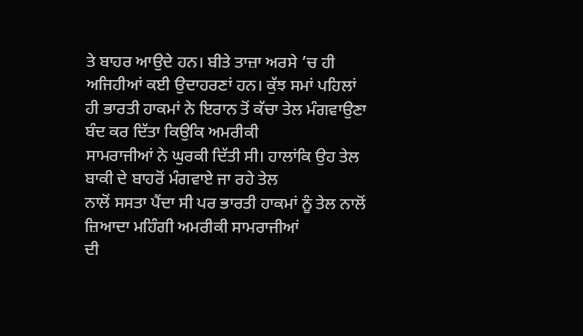ਤੇ ਬਾਹਰ ਆਉਦੇ ਹਨ। ਬੀਤੇ ਤਾਜ਼ਾ ਅਰਸੇ ’ਚ ਹੀ ਅਜਿਹੀਆਂ ਕਈ ਉਦਾਹਰਣਾਂ ਹਨ। ਕੁੱਝ ਸਮਾਂ ਪਹਿਲਾਂ
ਹੀ ਭਾਰਤੀ ਹਾਕਮਾਂ ਨੇ ਇਰਾਨ ਤੋਂ ਕੱਚਾ ਤੇਲ ਮੰਗਵਾਉਣਾ ਬੰਦ ਕਰ ਦਿੱਤਾ ਕਿਉਕਿ ਅਮਰੀਕੀ
ਸਾਮਰਾਜੀਆਂ ਨੇ ਘੁਰਕੀ ਦਿੱਤੀ ਸੀ। ਹਾਲਾਂਕਿ ਉਹ ਤੇਲ ਬਾਕੀ ਦੇ ਬਾਹਰੋਂ ਮੰਗਵਾਏ ਜਾ ਰਹੇ ਤੇਲ
ਨਾਲੋਂ ਸਸਤਾ ਪੈਂਦਾ ਸੀ ਪਰ ਭਾਰਤੀ ਹਾਕਮਾਂ ਨੂੰ ਤੇਲ ਨਾਲੋਂ ਜ਼ਿਆਦਾ ਮਹਿੰਗੀ ਅਮਰੀਕੀ ਸਾਮਰਾਜੀਆਂ
ਦੀ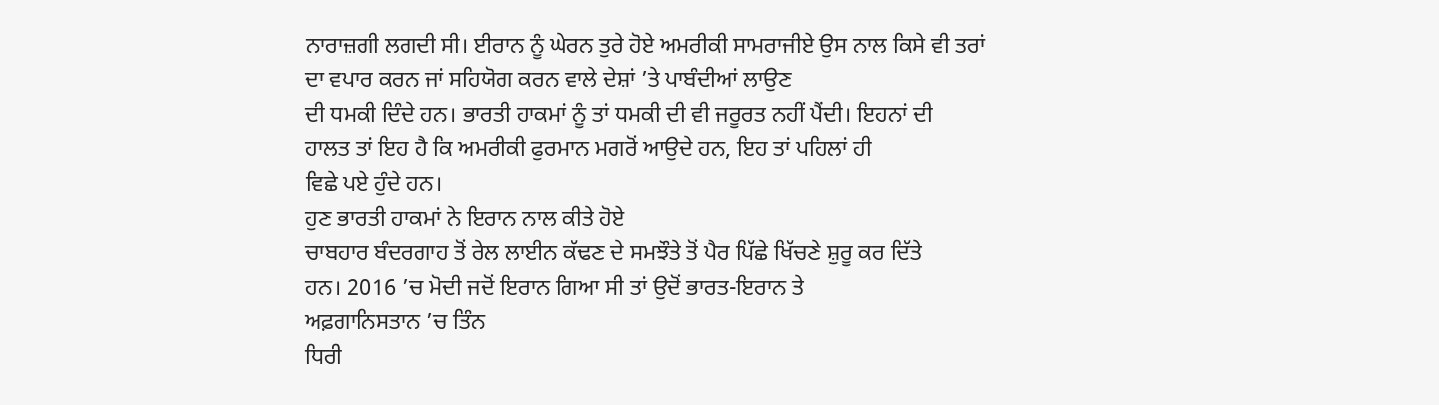ਨਾਰਾਜ਼ਗੀ ਲਗਦੀ ਸੀ। ਈਰਾਨ ਨੂੰ ਘੇਰਨ ਤੁਰੇ ਹੋਏ ਅਮਰੀਕੀ ਸਾਮਰਾਜੀਏ ਉਸ ਨਾਲ ਕਿਸੇ ਵੀ ਤਰਾਂ
ਦਾ ਵਪਾਰ ਕਰਨ ਜਾਂ ਸਹਿਯੋਗ ਕਰਨ ਵਾਲੇ ਦੇਸ਼ਾਂ ’ਤੇ ਪਾਬੰਦੀਆਂ ਲਾਉਣ
ਦੀ ਧਮਕੀ ਦਿੰਦੇ ਹਨ। ਭਾਰਤੀ ਹਾਕਮਾਂ ਨੂੰ ਤਾਂ ਧਮਕੀ ਦੀ ਵੀ ਜਰੂਰਤ ਨਹੀਂ ਪੈਂਦੀ। ਇਹਨਾਂ ਦੀ
ਹਾਲਤ ਤਾਂ ਇਹ ਹੈ ਕਿ ਅਮਰੀਕੀ ਫੁਰਮਾਨ ਮਗਰੋਂ ਆਉਦੇ ਹਨ, ਇਹ ਤਾਂ ਪਹਿਲਾਂ ਹੀ
ਵਿਛੇ ਪਏ ਹੁੰਦੇ ਹਨ।
ਹੁਣ ਭਾਰਤੀ ਹਾਕਮਾਂ ਨੇ ਇਰਾਨ ਨਾਲ ਕੀਤੇ ਹੋਏ
ਚਾਬਹਾਰ ਬੰਦਰਗਾਹ ਤੋਂ ਰੇਲ ਲਾਈਨ ਕੱਢਣ ਦੇ ਸਮਝੌਤੇ ਤੋਂ ਪੈਰ ਪਿੱਛੇ ਖਿੱਚਣੇ ਸ਼ੁਰੂ ਕਰ ਦਿੱਤੇ
ਹਨ। 2016 ’ਚ ਮੋਦੀ ਜਦੋਂ ਇਰਾਨ ਗਿਆ ਸੀ ਤਾਂ ਉਦੋਂ ਭਾਰਤ-ਇਰਾਨ ਤੇ
ਅਫ਼ਗਾਨਿਸਤਾਨ ’ਚ ਤਿੰਨ
ਧਿਰੀ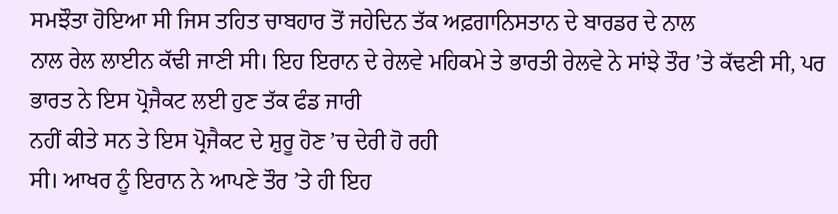ਸਮਝੌਤਾ ਹੋਇਆ ਸੀ ਜਿਸ ਤਹਿਤ ਚਾਬਹਾਰ ਤੋਂ ਜਹੇਦਿਨ ਤੱਕ ਅਫ਼ਗਾਨਿਸਤਾਨ ਦੇ ਬਾਰਡਰ ਦੇ ਨਾਲ
ਨਾਲ ਰੇਲ ਲਾਈਨ ਕੱਢੀ ਜਾਣੀ ਸੀ। ਇਹ ਇਰਾਨ ਦੇ ਰੇਲਵੇ ਮਹਿਕਮੇ ਤੇ ਭਾਰਤੀ ਰੇਲਵੇ ਨੇ ਸਾਂਝੇ ਤੌਰ ’ਤੇ ਕੱਢਣੀ ਸੀ, ਪਰ ਭਾਰਤ ਨੇ ਇਸ ਪ੍ਰੋਜੈਕਟ ਲਈ ਹੁਣ ਤੱਕ ਫੰਡ ਜਾਰੀ
ਨਹੀਂ ਕੀਤੇ ਸਨ ਤੇ ਇਸ ਪ੍ਰੋਜੈਕਟ ਦੇ ਸ਼ੁਰੂ ਹੋਣ ’ਚ ਦੇਰੀ ਹੋ ਰਹੀ
ਸੀ। ਆਖਰ ਨੂੰ ਇਰਾਨ ਨੇ ਆਪਣੇ ਤੌਰ ’ਤੇ ਹੀ ਇਹ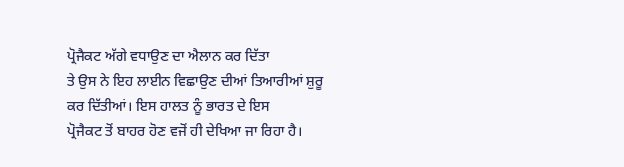ਪ੍ਰੋਜੈਕਟ ਅੱਗੇ ਵਧਾਉਣ ਦਾ ਐਲਾਨ ਕਰ ਦਿੱਤਾ
ਤੇ ਉਸ ਨੇ ਇਹ ਲਾਈਨ ਵਿਛਾਉਣ ਦੀਆਂ ਤਿਆਰੀਆਂ ਸ਼ੁਰੂ ਕਰ ਦਿੱਤੀਆਂ। ਇਸ ਹਾਲਤ ਨੂੰ ਭਾਰਤ ਦੇ ਇਸ
ਪ੍ਰੋਜੈਕਟ ਤੋਂ ਬਾਹਰ ਹੋਣ ਵਜੋਂ ਹੀ ਦੇਖਿਆ ਜਾ ਰਿਹਾ ਹੈ।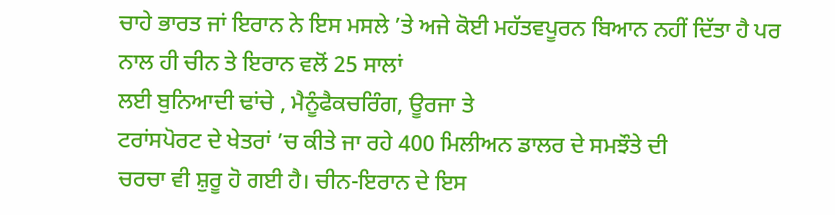ਚਾਹੇ ਭਾਰਤ ਜਾਂ ਇਰਾਨ ਨੇ ਇਸ ਮਸਲੇ ’ਤੇ ਅਜੇ ਕੋਈ ਮਹੱਤਵਪੂਰਨ ਬਿਆਨ ਨਹੀਂ ਦਿੱਤਾ ਹੈ ਪਰ ਨਾਲ ਹੀ ਚੀਨ ਤੇ ਇਰਾਨ ਵਲੋਂ 25 ਸਾਲਾਂ
ਲਈ ਬੁਨਿਆਦੀ ਢਾਂਚੇ , ਮੈਨੂੰਫੈਕਚਰਿੰਗ, ਊਰਜਾ ਤੇ
ਟਰਾਂਸਪੋਰਟ ਦੇ ਖੇਤਰਾਂ ’ਚ ਕੀਤੇ ਜਾ ਰਹੇ 400 ਮਿਲੀਅਨ ਡਾਲਰ ਦੇ ਸਮਝੌਤੇ ਦੀ
ਚਰਚਾ ਵੀ ਸ਼ੁਰੂ ਹੋ ਗਈ ਹੈ। ਚੀਨ-ਇਰਾਨ ਦੇ ਇਸ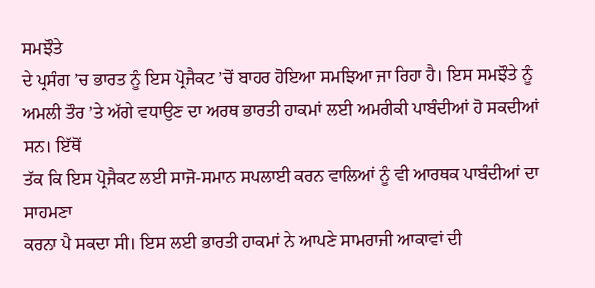ਸਮਝੌਤੇ
ਦੇ ਪ੍ਰਸੰਗ ’ਚ ਭਾਰਤ ਨੂੰ ਇਸ ਪ੍ਰੋਜੈਕਟ ’ਚੋਂ ਬਾਹਰ ਹੋਇਆ ਸਮਝਿਆ ਜਾ ਰਿਹਾ ਹੈ। ਇਸ ਸਮਝੌਤੇ ਨੂੰ ਅਮਲੀ ਤੌਰ ’ਤੇ ਅੱਗੇ ਵਧਾਉਣ ਦਾ ਅਰਥ ਭਾਰਤੀ ਹਾਕਮਾਂ ਲਈ ਅਮਰੀਕੀ ਪਾਬੰਦੀਆਂ ਹੋ ਸਕਦੀਆਂ ਸਨ। ਇੱਥੋਂ
ਤੱਕ ਕਿ ਇਸ ਪ੍ਰੋਜੈਕਟ ਲਈ ਸਾਜੋ-ਸਮਾਨ ਸਪਲਾਈ ਕਰਨ ਵਾਲਿਆਂ ਨੂੰ ਵੀ ਆਰਥਕ ਪਾਬੰਦੀਆਂ ਦਾ ਸਾਹਮਣਾ
ਕਰਨਾ ਪੈ ਸਕਦਾ ਸੀ। ਇਸ ਲਈ ਭਾਰਤੀ ਹਾਕਮਾਂ ਨੇ ਆਪਣੇ ਸਾਮਰਾਜੀ ਆਕਾਵਾਂ ਦੀ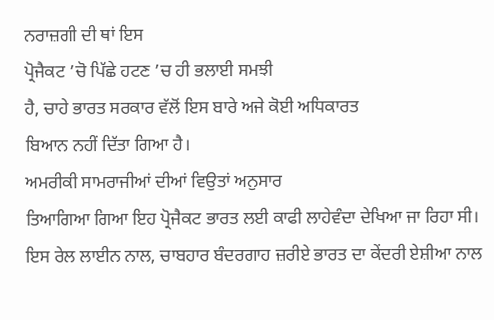ਨਰਾਜ਼ਗੀ ਦੀ ਥਾਂ ਇਸ
ਪ੍ਰੋਜੈਕਟ ’ਚੋ ਪਿੱਛੇ ਹਟਣ ’ਚ ਹੀ ਭਲਾਈ ਸਮਝੀ
ਹੈ, ਚਾਹੇ ਭਾਰਤ ਸਰਕਾਰ ਵੱਲੋਂ ਇਸ ਬਾਰੇ ਅਜੇ ਕੋਈ ਅਧਿਕਾਰਤ
ਬਿਆਨ ਨਹੀਂ ਦਿੱਤਾ ਗਿਆ ਹੈ।
ਅਮਰੀਕੀ ਸਾਮਰਾਜੀਆਂ ਦੀਆਂ ਵਿਉਤਾਂ ਅਨੁਸਾਰ
ਤਿਆਗਿਆ ਗਿਆ ਇਹ ਪ੍ਰੋਜੈਕਟ ਭਾਰਤ ਲਈ ਕਾਫੀ ਲਾਹੇਵੰਦਾ ਦੇਖਿਆ ਜਾ ਰਿਹਾ ਸੀ। ਇਸ ਰੇਲ ਲਾਈਨ ਨਾਲ, ਚਾਬਹਾਰ ਬੰਦਰਗਾਹ ਜ਼ਰੀਏ ਭਾਰਤ ਦਾ ਕੇਂਦਰੀ ਏਸ਼ੀਆ ਨਾਲ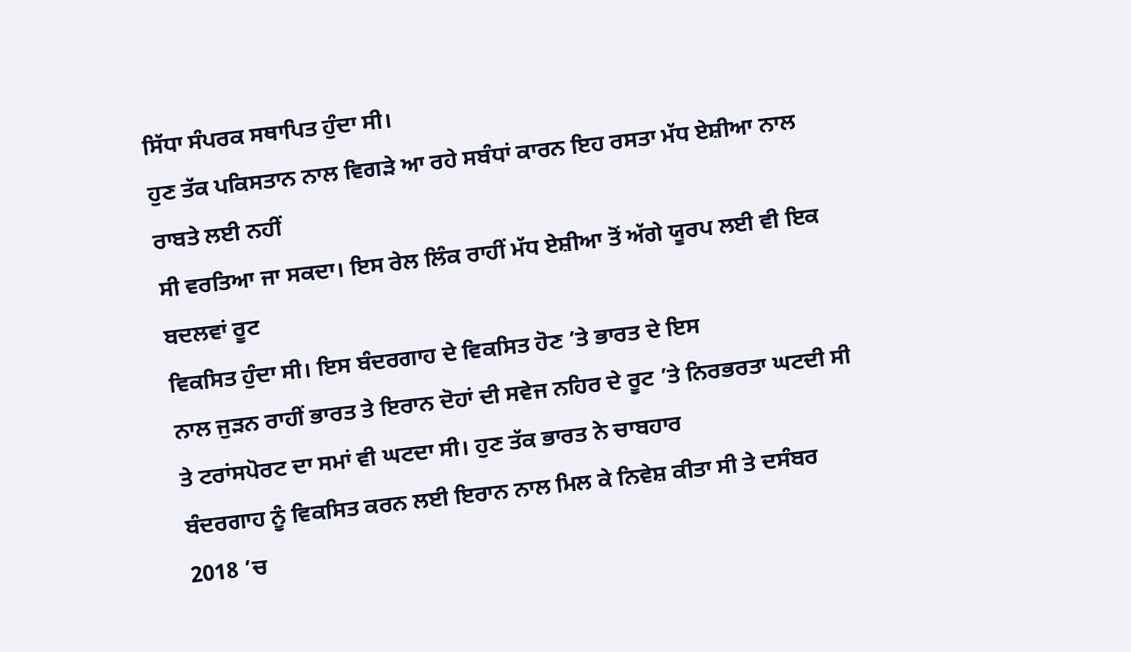ਸਿੱਧਾ ਸੰਪਰਕ ਸਥਾਪਿਤ ਹੁੰਦਾ ਸੀ।
ਹੁਣ ਤੱਕ ਪਕਿਸਤਾਨ ਨਾਲ ਵਿਗੜੇ ਆ ਰਹੇ ਸਬੰਧਾਂ ਕਾਰਨ ਇਹ ਰਸਤਾ ਮੱਧ ਏਸ਼ੀਆ ਨਾਲ ਰਾਬਤੇ ਲਈ ਨਹੀਂ
ਸੀ ਵਰਤਿਆ ਜਾ ਸਕਦਾ। ਇਸ ਰੇਲ ਲਿੰਕ ਰਾਹੀਂ ਮੱਧ ਏਸ਼ੀਆ ਤੋਂ ਅੱਗੇ ਯੂਰਪ ਲਈ ਵੀ ਇਕ ਬਦਲਵਾਂ ਰੂਟ
ਵਿਕਸਿਤ ਹੁੰਦਾ ਸੀ। ਇਸ ਬੰਦਰਗਾਹ ਦੇ ਵਿਕਸਿਤ ਹੋਣ ’ਤੇ ਭਾਰਤ ਦੇ ਇਸ
ਨਾਲ ਜੁੜਨ ਰਾਹੀਂ ਭਾਰਤ ਤੇ ਇਰਾਨ ਦੋਹਾਂ ਦੀ ਸਵੇਜ ਨਹਿਰ ਦੇ ਰੂਟ ’ਤੇ ਨਿਰਭਰਤਾ ਘਟਦੀ ਸੀ ਤੇ ਟਰਾਂਸਪੋਰਟ ਦਾ ਸਮਾਂ ਵੀ ਘਟਦਾ ਸੀ। ਹੁਣ ਤੱਕ ਭਾਰਤ ਨੇ ਚਾਬਹਾਰ
ਬੰਦਰਗਾਹ ਨੂੰ ਵਿਕਸਿਤ ਕਰਨ ਲਈ ਇਰਾਨ ਨਾਲ ਮਿਲ ਕੇ ਨਿਵੇਸ਼ ਕੀਤਾ ਸੀ ਤੇ ਦਸੰਬਰ 2018 ’ਚ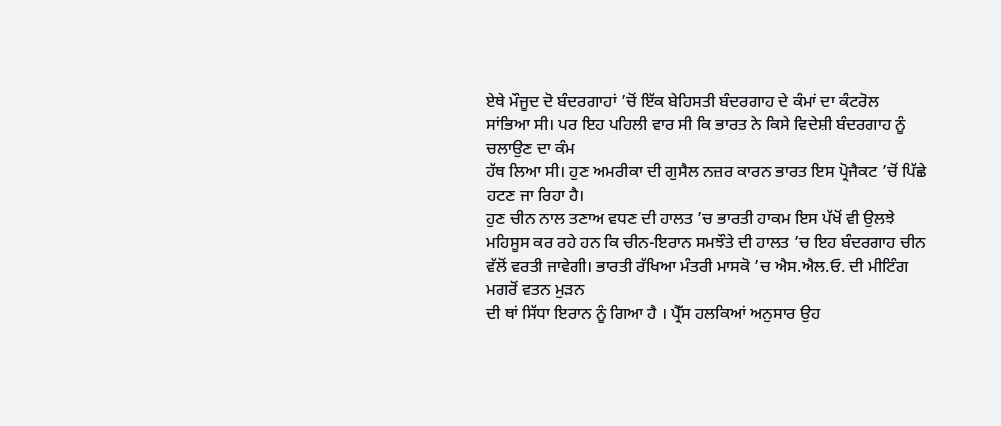ਏਥੇ ਮੌਜੂਦ ਦੋ ਬੰਦਰਗਾਹਾਂ ’ਚੋਂ ਇੱਕ ਬੇਹਿਸਤੀ ਬੰਦਰਗਾਹ ਦੇ ਕੰਮਾਂ ਦਾ ਕੰਟਰੋਲ
ਸਾਂਭਿਆ ਸੀ। ਪਰ ਇਹ ਪਹਿਲੀ ਵਾਰ ਸੀ ਕਿ ਭਾਰਤ ਨੇ ਕਿਸੇ ਵਿਦੇਸ਼ੀ ਬੰਦਰਗਾਹ ਨੂੰ ਚਲਾਉਣ ਦਾ ਕੰਮ
ਹੱਥ ਲਿਆ ਸੀ। ਹੁਣ ਅਮਰੀਕਾ ਦੀ ਗੁਸੈਲ ਨਜ਼ਰ ਕਾਰਨ ਭਾਰਤ ਇਸ ਪ੍ਰੋਜੈਕਟ ’ਚੋਂ ਪਿੱਛੇ ਹਟਣ ਜਾ ਰਿਹਾ ਹੈ।
ਹੁਣ ਚੀਨ ਨਾਲ ਤਣਾਅ ਵਧਣ ਦੀ ਹਾਲਤ ’ਚ ਭਾਰਤੀ ਹਾਕਮ ਇਸ ਪੱਖੋਂ ਵੀ ਉਲਝੇ ਮਹਿਸੂਸ ਕਰ ਰਹੇ ਹਨ ਕਿ ਚੀਨ-ਇਰਾਨ ਸਮਝੌਤੇ ਦੀ ਹਾਲਤ ’ਚ ਇਹ ਬੰਦਰਗਾਹ ਚੀਨ ਵੱਲੋਂ ਵਰਤੀ ਜਾਵੇਗੀ। ਭਾਰਤੀ ਰੱਖਿਆ ਮੰਤਰੀ ਮਾਸਕੋ ’ਚ ਐਸ.ਐਲ.ਓ. ਦੀ ਮੀਟਿੰਗ ਮਗਰੋਂ ਵਤਨ ਮੁੜਨ
ਦੀ ਥਾਂ ਸਿੱਧਾ ਇਰਾਨ ਨੂੰ ਗਿਆ ਹੈ । ਪ੍ਰੈੱਸ ਹਲਕਿਆਂ ਅਨੁਸਾਰ ਉਹ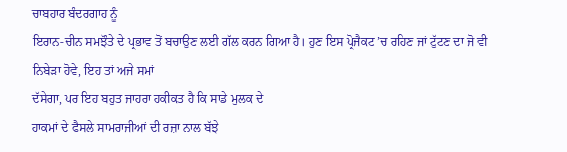ਚਾਬਹਾਰ ਬੰਦਰਗਾਹ ਨੂੰ
ਇਰਾਨ-ਚੀਨ ਸਮਝੌਤੇ ਦੇ ਪ੍ਰਭਾਵ ਤੋਂ ਬਚਾਉਣ ਲਈ ਗੱਲ ਕਰਨ ਗਿਆ ਹੈ। ਹੁਣ ਇਸ ਪ੍ਰੋਜੈਕਟ ’ਚ ਰਹਿਣ ਜਾਂ ਟੁੱਟਣ ਦਾ ਜੋ ਵੀ ਨਿਬੇੜਾ ਹੋਵੇ, ਇਹ ਤਾਂ ਅਜੇ ਸਮਾਂ
ਦੱਸੇਗਾ, ਪਰ ਇਹ ਬਹੁਤ ਜਾਹਰਾ ਹਕੀਕਤ ਹੈ ਕਿ ਸਾਡੇ ਮੁਲਕ ਦੇ
ਹਾਕਮਾਂ ਦੇ ਫੈਸਲੇ ਸਾਮਰਾਜੀਆਂ ਦੀ ਰਜ਼ਾ ਨਾਲ ਬੱਝੇ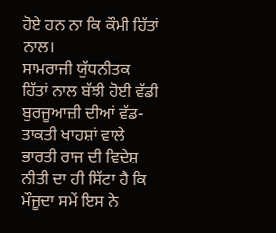ਹੋਏ ਹਨ ਨਾ ਕਿ ਕੌਮੀ ਹਿੱਤਾਂ ਨਾਲ।
ਸਾਮਰਾਜੀ ਯੁੱਧਨੀਤਕ
ਹਿੱਤਾਂ ਨਾਲ ਬੱਝੀ ਹੋਈ ਵੱਡੀ ਬੁਰਜੂਆਜ਼ੀ ਦੀਆਂ ਵੱਡ-ਤਾਕਤੀ ਖਾਹਸ਼ਾਂ ਵਾਲੇ ਭਾਰਤੀ ਰਾਜ ਦੀ ਵਿਦੇਸ਼
ਨੀਤੀ ਦਾ ਹੀ ਸਿੱਟਾ ਹੈ ਕਿ ਮੌਜੂਦਾ ਸਮੇਂ ਇਸ ਨੇ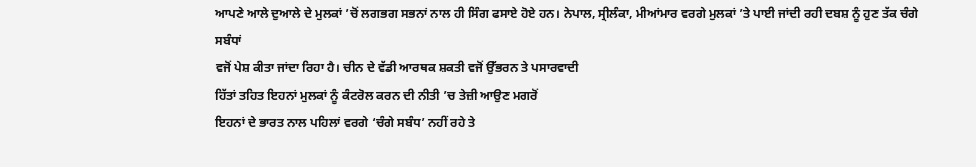ਆਪਣੇ ਆਲੇ ਦੁਆਲੇ ਦੇ ਮੁਲਕਾਂ ’ਚੋਂ ਲਗਭਗ ਸਭਨਾਂ ਨਾਲ ਹੀ ਸਿੰਗ ਫਸਾਏ ਹੋਏ ਹਨ। ਨੇਪਾਲ, ਸ੍ਰੀਲੰਕਾ, ਮੀਆਂਮਾਰ ਵਰਗੇ ਮੁਲਕਾਂ ’ਤੇ ਪਾਈ ਜਾਂਦੀ ਰਹੀ ਦਬਸ਼ ਨੂੰ ਹੁਣ ਤੱਕ ਚੰਗੇ ਸਬੰਧਾਂ
ਵਜੋਂ ਪੇਸ਼ ਕੀਤਾ ਜਾਂਦਾ ਰਿਹਾ ਹੈ। ਚੀਨ ਦੇ ਵੱਡੀ ਆਰਥਕ ਸ਼ਕਤੀ ਵਜੋਂ ਉੱਭਰਨ ਤੇ ਪਸਾਰਵਾਦੀ
ਹਿੱਤਾਂ ਤਹਿਤ ਇਹਨਾਂ ਮੁਲਕਾਂ ਨੂੰ ਕੰਟਰੋਲ ਕਰਨ ਦੀ ਨੀਤੀ ’ਚ ਤੇਜ਼ੀ ਆਉਣ ਮਗਰੋਂ
ਇਹਨਾਂ ਦੇ ਭਾਰਤ ਨਾਲ ਪਹਿਲਾਂ ਵਰਗੇ ‘ਚੰਗੇ ਸਬੰਧ’ ਨਹੀਂ ਰਹੇ ਤੇ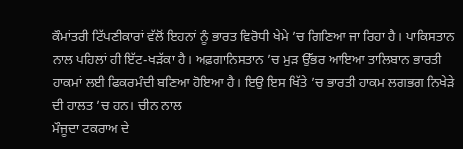ਕੌਮਾਂਤਰੀ ਟਿੱਪਣੀਕਾਰਾਂ ਵੱਲੋਂ ਇਹਨਾਂ ਨੂੰ ਭਾਰਤ ਵਿਰੋਧੀ ਖੇਮੇ ’ਚ ਗਿਣਿਆ ਜਾ ਰਿਹਾ ਹੈ। ਪਾਕਿਸਤਾਨ ਨਾਲ ਪਹਿਲਾਂ ਹੀ ਇੱਟ-ਖੜੱਕਾ ਹੈ। ਅਫ਼ਗਾਨਿਸਤਾਨ ’ਚ ਮੁੜ ਉੱਭਰ ਆਇਆ ਤਾਲਿਬਾਨ ਭਾਰਤੀ ਹਾਕਮਾਂ ਲਈ ਫਿਕਰਮੰਦੀ ਬਣਿਆ ਹੋਇਆ ਹੈ। ਇਉ ਇਸ ਖਿੱਤੇ ’ਚ ਭਾਰਤੀ ਹਾਕਮ ਲਗਭਗ ਨਿਖੇੜੇ ਦੀ ਹਾਲਤ ’ਚ ਹਨ। ਚੀਨ ਨਾਲ
ਮੌਜੂਦਾ ਟਕਰਾਅ ਦੇ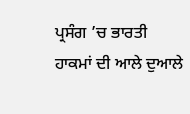ਪ੍ਰਸੰਗ ’ਚ ਭਾਰਤੀ ਹਾਕਮਾਂ ਦੀ ਆਲੇ ਦੁਆਲੇ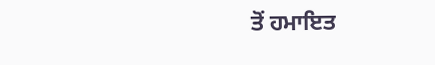ਤੋਂ ਹਮਾਇਤ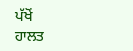ਪੱਖੋਂ
ਹਾਲਤ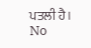ਪਤਲੀ ਹੈ।
No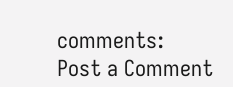comments:
Post a Comment